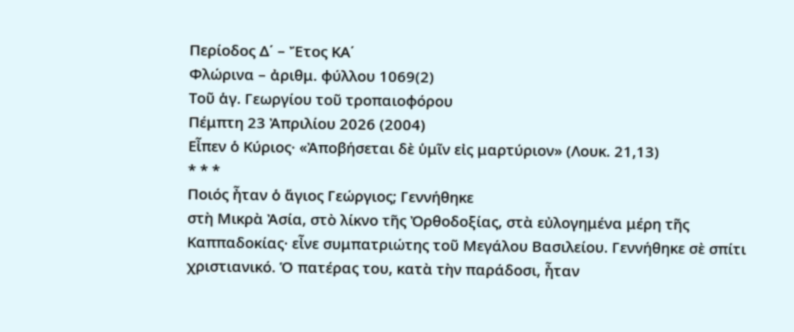Περίοδος Δ΄ – Ἔτος ΚΑ΄
Φλώρινα – ἀριθμ. φύλλου 1069(2)
Τοῦ ἁγ. Γεωργίου τοῦ τροπαιοφόρου
Πέμπτη 23 Ἀπριλίου 2026 (2004)
Εἶπεν ὁ Κύριος· «Ἀποβήσεται δὲ ὑμῖν εἰς μαρτύριον» (Λουκ. 21,13)
* * *
Ποιός ἦταν ὁ ἅγιος Γεώργιος; Γεννήθηκε
στὴ Μικρὰ Ἀσία, στὸ λίκνο τῆς Ὀρθοδοξίας, στὰ εὐλογημένα μέρη τῆς
Καππαδοκίας· εἶνε συμπατριώτης τοῦ Μεγάλου Βασιλείου. Γεννήθηκε σὲ σπίτι
χριστιανικό. Ὁ πατέρας του, κατὰ τὴν παράδοσι, ἦταν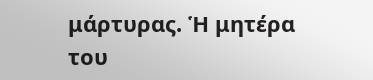μάρτυρας. Ἡ μητέρα
του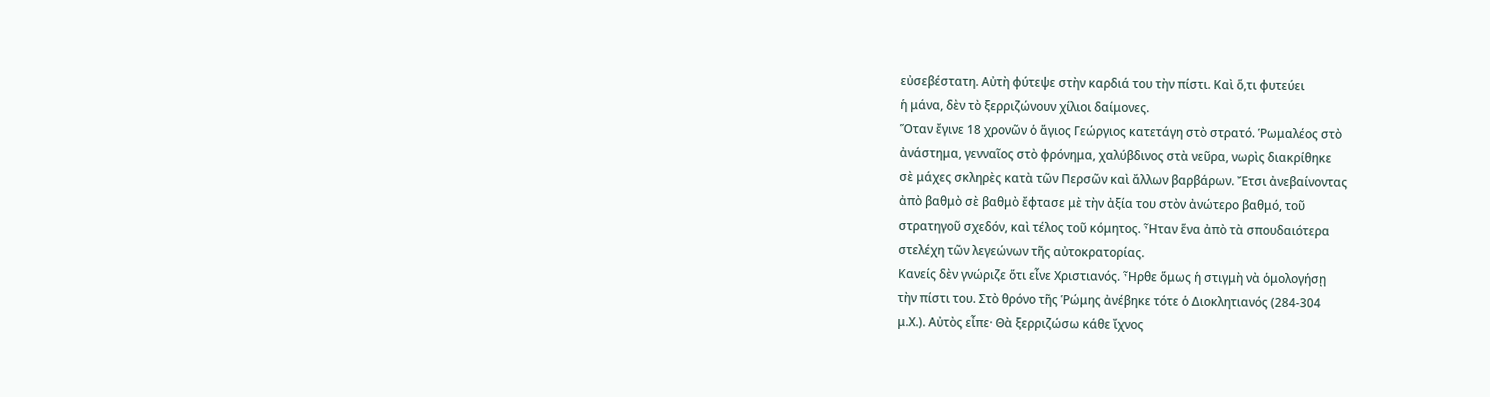εὐσεβέστατη. Αὐτὴ φύτεψε στὴν καρδιά του τὴν πίστι. Καὶ ὅ,τι φυτεύει
ἡ μάνα, δὲν τὸ ξερριζώνουν χίλιοι δαίμονες.
Ὅταν ἔγινε 18 χρονῶν ὁ ἅγιος Γεώργιος κατετάγη στὸ στρατό. Ῥωμαλέος στὸ
ἀνάστημα, γενναῖος στὸ φρόνημα, χαλύβδινος στὰ νεῦρα, νωρὶς διακρίθηκε
σὲ μάχες σκληρὲς κατὰ τῶν Περσῶν καὶ ἄλλων βαρβάρων. Ἔτσι ἀνεβαίνοντας
ἀπὸ βαθμὸ σὲ βαθμὸ ἔφτασε μὲ τὴν ἀξία του στὸν ἀνώτερο βαθμό, τοῦ
στρατηγοῦ σχεδόν, καὶ τέλος τοῦ κόμητος. Ἦταν ἕνα ἀπὸ τὰ σπουδαιότερα
στελέχη τῶν λεγεώνων τῆς αὐτοκρατορίας.
Κανείς δὲν γνώριζε ὅτι εἶνε Χριστιανός. Ἦρθε ὅμως ἡ στιγμὴ νὰ ὁμολογήσῃ
τὴν πίστι του. Στὸ θρόνο τῆς Ῥώμης ἀνέβηκε τότε ὁ Διοκλητιανός (284-304
μ.Χ.). Αὐτὸς εἶπε· Θὰ ξερριζώσω κάθε ἴχνος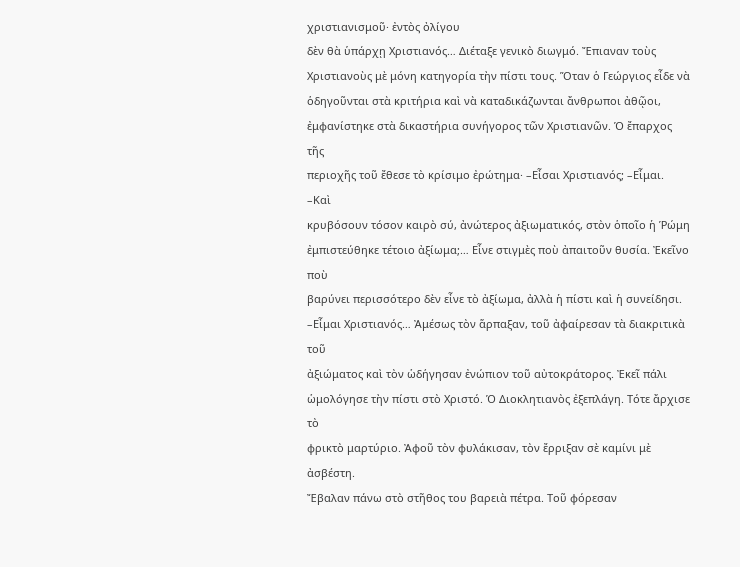χριστιανισμοῦ· ἐντὸς ὀλίγου
δὲν θὰ ὑπάρχῃ Χριστιανός… Διέταξε γενικὸ διωγμό. Ἔπιαναν τοὺς
Χριστιανοὺς μὲ μόνη κατηγορία τὴν πίστι τους. Ὅταν ὁ Γεώργιος εἶδε νὰ
ὁδηγοῦνται στὰ κριτήρια καὶ νὰ καταδικάζωνται ἄνθρωποι ἀθῷοι,
ἐμφανίστηκε στὰ δικαστήρια συνήγορος τῶν Χριστιανῶν. Ὁ ἔπαρχος τῆς
περιοχῆς τοῦ ἔθεσε τὸ κρίσιμο ἐρώτημα· –Εἶσαι Χριστιανός; –Εἶμαι. –Καὶ
κρυβόσουν τόσον καιρὸ σύ, ἀνώτερος ἀξιωματικός, στὸν ὁποῖο ἡ Ῥώμη
ἐμπιστεύθηκε τέτοιο ἀξίωμα;… Εἶνε στιγμὲς ποὺ ἀπαιτοῦν θυσία. Ἐκεῖνο ποὺ
βαρύνει περισσότερο δὲν εἶνε τὸ ἀξίωμα, ἀλλὰ ἡ πίστι καὶ ἡ συνείδησι.
–Εἶμαι Χριστιανός… Ἀμέσως τὸν ἅρπαξαν, τοῦ ἀφαίρεσαν τὰ διακριτικὰ τοῦ
ἀξιώματος καὶ τὸν ὡδήγησαν ἐνώπιον τοῦ αὐτοκράτορος. Ἐκεῖ πάλι
ὡμολόγησε τὴν πίστι στὸ Χριστό. Ὁ Διοκλητιανὸς ἐξεπλάγη. Τότε ἄρχισε τὸ
φρικτὸ μαρτύριο. Ἀφοῦ τὸν φυλάκισαν, τὸν ἔρριξαν σὲ καμίνι μὲ ἀσβέστη.
Ἔβαλαν πάνω στὸ στῆθος του βαρειὰ πέτρα. Τοῦ φόρεσαν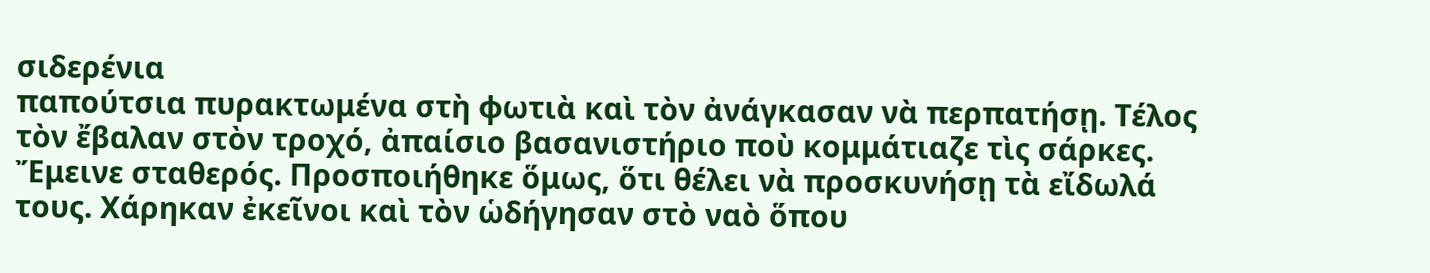σιδερένια
παπούτσια πυρακτωμένα στὴ φωτιὰ καὶ τὸν ἀνάγκασαν νὰ περπατήσῃ. Τέλος
τὸν ἔβαλαν στὸν τροχό, ἀπαίσιο βασανιστήριο ποὺ κομμάτιαζε τὶς σάρκες.
Ἔμεινε σταθερός. Προσποιήθηκε ὅμως, ὅτι θέλει νὰ προσκυνήσῃ τὰ εἴδωλά
τους. Χάρηκαν ἐκεῖνοι καὶ τὸν ὡδήγησαν στὸ ναὸ ὅπου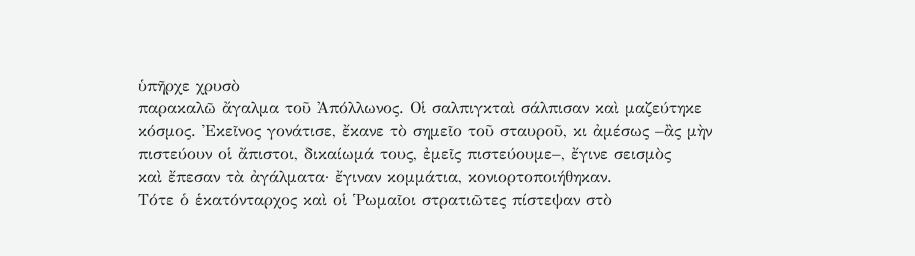ὑπῆρχε χρυσὸ
παρακαλῶ ἄγαλμα τοῦ Ἀπόλλωνος. Οἱ σαλπιγκταὶ σάλπισαν καὶ μαζεύτηκε
κόσμος. Ἐκεῖνος γονάτισε, ἔκανε τὸ σημεῖο τοῦ σταυροῦ, κι ἀμέσως –ἂς μὴν
πιστεύουν οἱ ἄπιστοι, δικαίωμά τους, ἐμεῖς πιστεύουμε–, ἔγινε σεισμὸς
καὶ ἔπεσαν τὰ ἀγάλματα· ἔγιναν κομμάτια, κονιορτοποιήθηκαν.
Τότε ὁ ἑκατόνταρχος καὶ οἱ Ῥωμαῖοι στρατιῶτες πίστεψαν στὸ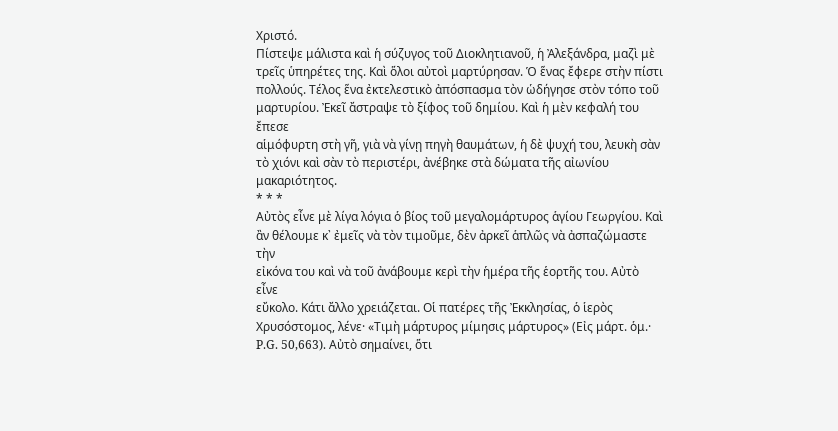Χριστό.
Πίστεψε μάλιστα καὶ ἡ σύζυγος τοῦ Διοκλητιανοῦ, ἡ Ἀλεξάνδρα, μαζὶ μὲ
τρεῖς ὑπηρέτες της. Καὶ ὅλοι αὐτοὶ μαρτύρησαν. Ὁ ἕνας ἔφερε στὴν πίστι
πολλούς. Τέλος ἕνα ἐκτελεστικὸ ἀπόσπασμα τὸν ὡδήγησε στὸν τόπο τοῦ
μαρτυρίου. Ἐκεῖ ἄστραψε τὸ ξίφος τοῦ δημίου. Καὶ ἡ μὲν κεφαλή του ἔπεσε
αἱμόφυρτη στὴ γῆ, γιὰ νὰ γίνῃ πηγὴ θαυμάτων, ἡ δὲ ψυχή του, λευκὴ σὰν
τὸ χιόνι καὶ σὰν τὸ περιστέρι, ἀνέβηκε στὰ δώματα τῆς αἰωνίου
μακαριότητος.
* * *
Αὐτὸς εἶνε μὲ λίγα λόγια ὁ βίος τοῦ μεγαλομάρτυρος ἁγίου Γεωργίου. Καὶ
ἂν θέλουμε κ᾿ ἐμεῖς νὰ τὸν τιμοῦμε, δὲν ἀρκεῖ ἁπλῶς νὰ ἀσπαζώμαστε τὴν
εἰκόνα του καὶ νὰ τοῦ ἀνάβουμε κερὶ τὴν ἡμέρα τῆς ἑορτῆς του. Αὐτὸ εἶνε
εὔκολο. Κάτι ἄλλο χρειάζεται. Οἱ πατέρες τῆς Ἐκκλησίας, ὁ ἱερὸς
Χρυσόστομος, λένε· «Τιμὴ μάρτυρος μίμησις μάρτυρος» (Εἰς μάρτ. ὁμ.·
P.G. 50,663). Αὐτὸ σημαίνει, ὅτι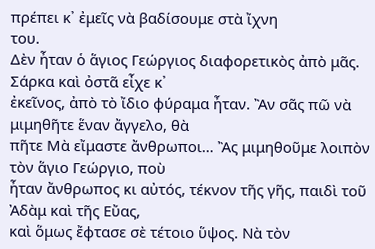πρέπει κ᾿ ἐμεῖς νὰ βαδίσουμε στὰ ἴχνη
του.
Δὲν ἦταν ὁ ἅγιος Γεώργιος διαφορετικὸς ἀπὸ μᾶς. Σάρκα καὶ ὀστᾶ εἶχε κ᾿
ἐκεῖνος, ἀπὸ τὸ ἴδιο φύραμα ἦταν. Ἂν σᾶς πῶ νὰ μιμηθῆτε ἕναν ἄγγελο, θὰ
πῆτε Μὰ εἴμαστε ἄνθρωποι… Ἂς μιμηθοῦμε λοιπὸν τὸν ἅγιο Γεώργιο, ποὺ
ἦταν ἄνθρωπος κι αὐτός, τέκνον τῆς γῆς, παιδὶ τοῦ Ἀδὰμ καὶ τῆς Εὔας,
καὶ ὅμως ἔφτασε σὲ τέτοιο ὕψος. Νὰ τὸν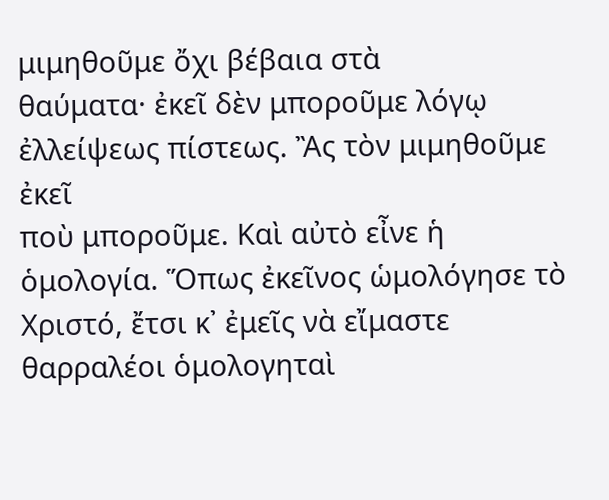μιμηθοῦμε ὄχι βέβαια στὰ
θαύματα· ἐκεῖ δὲν μποροῦμε λόγῳ ἐλλείψεως πίστεως. Ἂς τὸν μιμηθοῦμε ἐκεῖ
ποὺ μποροῦμε. Καὶ αὐτὸ εἶνε ἡ ὁμολογία. Ὅπως ἐκεῖνος ὡμολόγησε τὸ
Χριστό, ἔτσι κ᾿ ἐμεῖς νὰ εἴμαστε θαρραλέοι ὁμολογηταὶ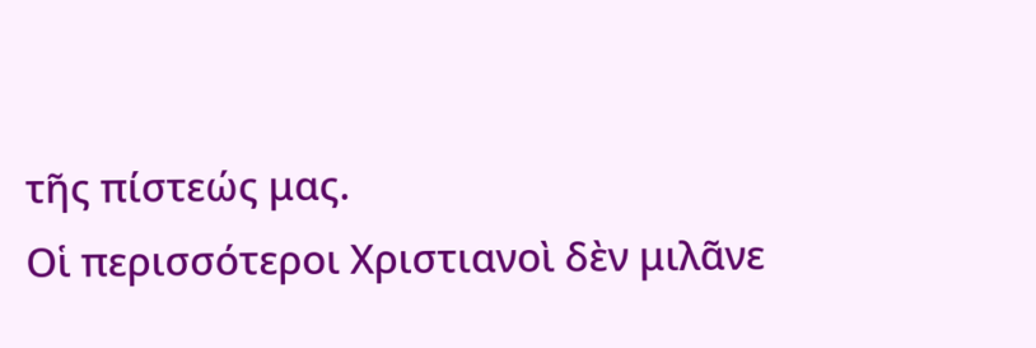τῆς πίστεώς μας.
Οἱ περισσότεροι Χριστιανοὶ δὲν μιλᾶνε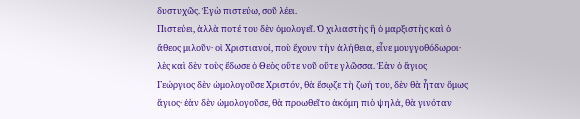δυστυχῶς. Ἐγὼ πιστεύω, σοῦ λέει.
Πιστεύει, ἀλλὰ ποτέ του δὲν ὁμολογεῖ. Ὁ χιλιαστὴς ἢ ὁ μαρξιστὴς καὶ ὁ
ἄθεος μιλοῦν· οἱ Χριστιανοί, ποὺ ἔχουν τὴν ἀλήθεια, εἶνε μουγγοθόδωροι·
λὲς καὶ δὲν τοὺς ἔδωσε ὁ Θεὸς οὔτε νοῦ οὔτε γλῶσσα. Ἐὰν ὁ ἅγιος
Γεώργιος δὲν ὡμολογοῦσε Χριστόν, θὰ ἔσῳζε τὴ ζωή του, δὲν θὰ ἦταν ὅμως
ἅγιος· ἐὰν δὲν ὡμολογοῦσε, θὰ προωθεῖτο ἀκόμη πιὸ ψηλά, θὰ γινόταν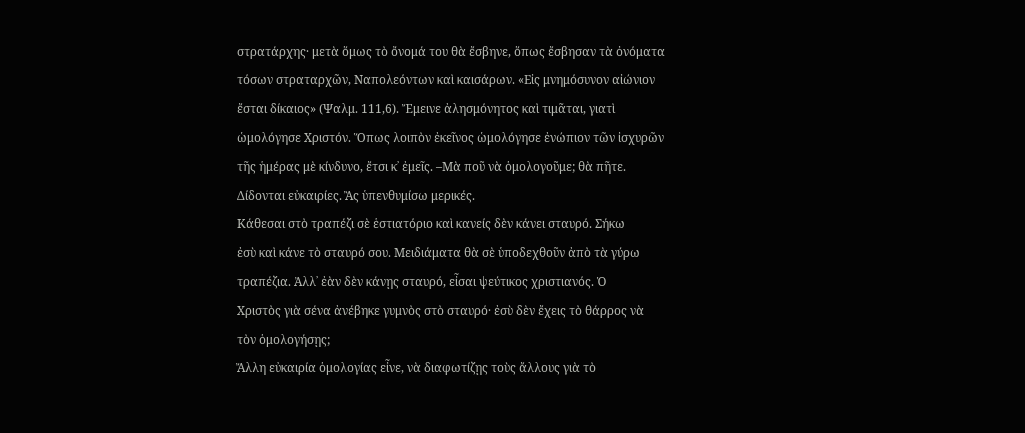στρατάρχης· μετὰ ὅμως τὸ ὄνομά του θὰ ἔσβηνε, ὅπως ἔσβησαν τὰ ὀνόματα
τόσων στραταρχῶν, Ναπολεόντων καὶ καισάρων. «Εἰς μνημόσυνον αἰώνιον
ἔσται δίκαιος» (Ψαλμ. 111,6). Ἔμεινε ἀλησμόνητος καὶ τιμᾶται, γιατὶ
ὡμολόγησε Χριστόν. Ὅπως λοιπὸν ἐκεῖνος ὡμολόγησε ἐνώπιον τῶν ἰσχυρῶν
τῆς ἡμέρας μὲ κίνδυνο, ἔτσι κ᾿ ἐμεῖς. –Μὰ ποῦ νὰ ὁμολογοῦμε; θὰ πῆτε.
Δίδονται εὐκαιρίες. Ἂς ὑπενθυμίσω μερικές.
Κάθεσαι στὸ τραπέζι σὲ ἑστιατόριο καὶ κανείς δὲν κάνει σταυρό. Σήκω
ἐσὺ καὶ κάνε τὸ σταυρό σου. Μειδιάματα θὰ σὲ ὑποδεχθοῦν ἀπὸ τὰ γύρω
τραπέζια. Ἀλλ᾿ ἐὰν δὲν κάνῃς σταυρό, εἶσαι ψεύτικος χριστιανός. Ὁ
Χριστὸς γιὰ σένα ἀνέβηκε γυμνὸς στὸ σταυρό· ἐσὺ δὲν ἔχεις τὸ θάρρος νὰ
τὸν ὁμολογήσῃς;
Ἄλλη εὐκαιρία ὁμολογίας εἶνε, νὰ διαφωτίζῃς τοὺς ἄλλους γιὰ τὸ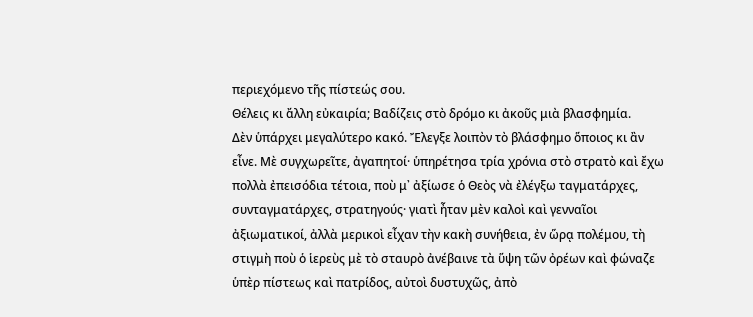περιεχόμενο τῆς πίστεώς σου.
Θέλεις κι ἄλλη εὐκαιρία; Βαδίζεις στὸ δρόμο κι ἀκοῦς μιὰ βλασφημία.
Δὲν ὑπάρχει μεγαλύτερο κακό. Ἔλεγξε λοιπὸν τὸ βλάσφημο ὅποιος κι ἂν
εἶνε. Μὲ συγχωρεῖτε, ἀγαπητοί· ὑπηρέτησα τρία χρόνια στὸ στρατὸ καὶ ἔχω
πολλὰ ἐπεισόδια τέτοια, ποὺ μ᾿ ἀξίωσε ὁ Θεὸς νὰ ἐλέγξω ταγματάρχες,
συνταγματάρχες, στρατηγούς· γιατὶ ἦταν μὲν καλοὶ καὶ γενναῖοι
ἀξιωματικοί, ἀλλὰ μερικοὶ εἶχαν τὴν κακὴ συνήθεια, ἐν ὥρᾳ πολέμου, τὴ
στιγμὴ ποὺ ὁ ἱερεὺς μὲ τὸ σταυρὸ ἀνέβαινε τὰ ὕψη τῶν ὀρέων καὶ φώναζε
ὑπὲρ πίστεως καὶ πατρίδος, αὐτοὶ δυστυχῶς, ἀπὸ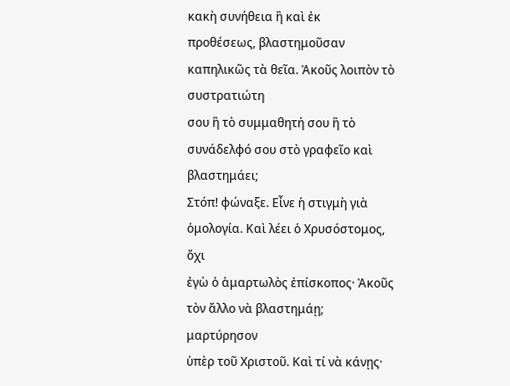κακὴ συνήθεια ἢ καὶ ἐκ
προθέσεως, βλαστημοῦσαν καπηλικῶς τὰ θεῖα. Ἀκοῦς λοιπὸν τὸ συστρατιώτη
σου ἢ τὸ συμμαθητή σου ἢ τὸ συνάδελφό σου στὸ γραφεῖο καὶ βλαστημάει;
Στόπ! φώναξε. Εἶνε ἡ στιγμὴ γιὰ ὁμολογία. Καὶ λέει ὁ Χρυσόστομος, ὄχι
ἐγὼ ὁ ἁμαρτωλὸς ἐπίσκοπος· Ἀκοῦς τὸν ἄλλο νὰ βλαστημάῃ; μαρτύρησον
ὑπὲρ τοῦ Χριστοῦ. Καὶ τί νὰ κάνῃς·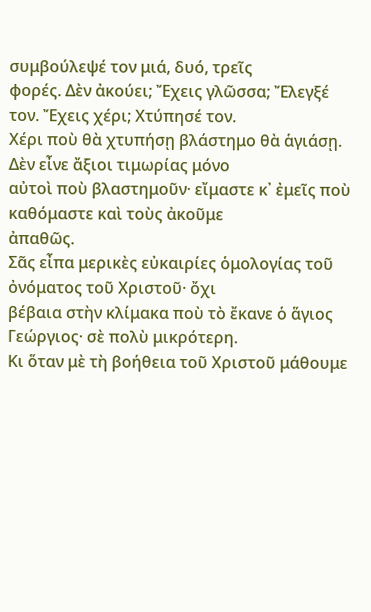συμβούλεψέ τον μιά, δυό, τρεῖς
φορές. Δὲν ἀκούει; Ἔχεις γλῶσσα; Ἔλεγξέ τον. Ἔχεις χέρι; Χτύπησέ τον.
Χέρι ποὺ θὰ χτυπήσῃ βλάστημο θὰ ἁγιάσῃ. Δὲν εἶνε ἄξιοι τιμωρίας μόνο
αὐτοὶ ποὺ βλαστημοῦν· εἴμαστε κ᾿ ἐμεῖς ποὺ καθόμαστε καὶ τοὺς ἀκοῦμε
ἀπαθῶς.
Σᾶς εἶπα μερικὲς εὐκαιρίες ὁμολογίας τοῦ ὀνόματος τοῦ Χριστοῦ· ὄχι
βέβαια στὴν κλίμακα ποὺ τὸ ἔκανε ὁ ἅγιος Γεώργιος· σὲ πολὺ μικρότερη.
Κι ὅταν μὲ τὴ βοήθεια τοῦ Χριστοῦ μάθουμε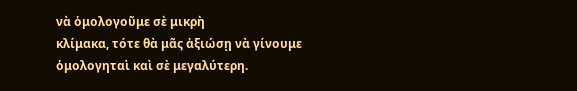νὰ ὁμολογοῦμε σὲ μικρὴ
κλίμακα, τότε θὰ μᾶς ἀξιώσῃ νὰ γίνουμε ὁμολογηταὶ καὶ σὲ μεγαλύτερη.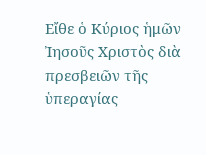Εἴθε ὁ Κύριος ἡμῶν Ἰησοῦς Χριστὸς διὰ πρεσβειῶν τῆς ὑπεραγίας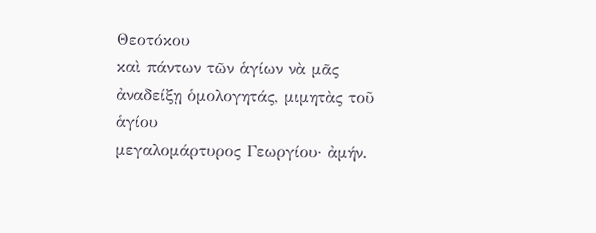Θεοτόκου
καὶ πάντων τῶν ἁγίων νὰ μᾶς ἀναδείξῃ ὁμολογητάς, μιμητὰς τοῦ ἁγίου
μεγαλομάρτυρος Γεωργίου· ἀμήν.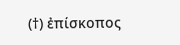(†) ἐπίσκοπος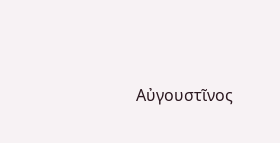Αὐγουστῖνος